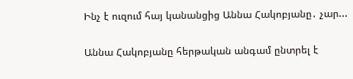Ինչ է ուզում հայ կանանցից Աննա Հակոբյանը․ չար...

Աննա Հակոբյանը հերթական անգամ ընտրել է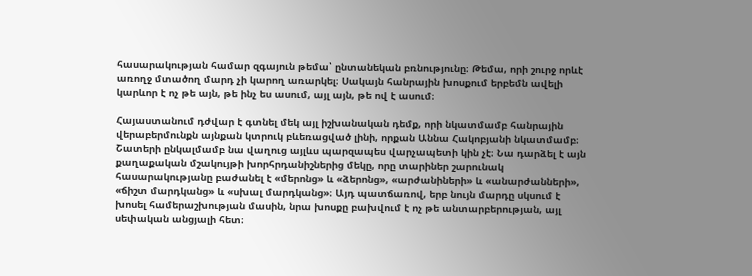հասարակության համար զգայուն թեմա՝ ընտանեկան բռնությունը։ Թեմա, որի շուրջ որևէ առողջ մտածող մարդ չի կարող առարկել։ Սակայն հանրային խոսքում երբեմն ավելի կարևոր է ոչ թե այն, թե ինչ ես ասում, այլ այն, թե ով է ասում։

Հայաստանում դժվար է գտնել մեկ այլ իշխանական դեմք, որի նկատմամբ հանրային վերաբերմունքն այնքան կտրուկ բևեռացված լինի, որքան Աննա Հակոբյանի նկատմամբ։ Շատերի ընկալմամբ նա վաղուց այլևս պարզապես վարչապետի կին չէ։ Նա դարձել է այն քաղաքական մշակույթի խորհրդանիշներից մեկը, որը տարիներ շարունակ հասարակությանը բաժանել է «մերոնց» և «ձերոնց», «արժանիների» և «անարժանների», «ճիշտ մարդկանց» և «սխալ մարդկանց»։ Այդ պատճառով, երբ նույն մարդը սկսում է խոսել համերաշխության մասին, նրա խոսքը բախվում է ոչ թե անտարբերության, այլ սեփական անցյալի հետ։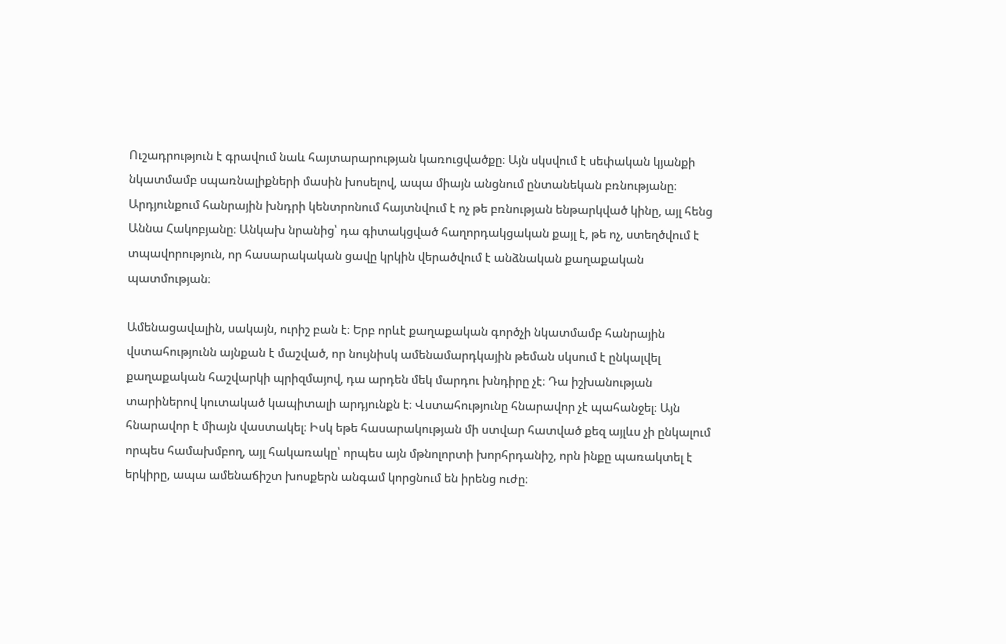Ուշադրություն է գրավում նաև հայտարարության կառուցվածքը։ Այն սկսվում է սեփական կյանքի նկատմամբ սպառնալիքների մասին խոսելով, ապա միայն անցնում ընտանեկան բռնությանը։ Արդյունքում հանրային խնդրի կենտրոնում հայտնվում է ոչ թե բռնության ենթարկված կինը, այլ հենց Աննա Հակոբյանը։ Անկախ նրանից՝ դա գիտակցված հաղորդակցական քայլ է, թե ոչ, ստեղծվում է տպավորություն, որ հասարակական ցավը կրկին վերածվում է անձնական քաղաքական պատմության։

Ամենացավալին, սակայն, ուրիշ բան է։ Երբ որևէ քաղաքական գործչի նկատմամբ հանրային վստահությունն այնքան է մաշված, որ նույնիսկ ամենամարդկային թեման սկսում է ընկալվել քաղաքական հաշվարկի պրիզմայով, դա արդեն մեկ մարդու խնդիրը չէ։ Դա իշխանության տարիներով կուտակած կապիտալի արդյունքն է։ Վստահությունը հնարավոր չէ պահանջել։ Այն հնարավոր է միայն վաստակել։ Իսկ եթե հասարակության մի ստվար հատված քեզ այլևս չի ընկալում որպես համախմբող, այլ հակառակը՝ որպես այն մթնոլորտի խորհրդանիշ, որն ինքը պառակտել է երկիրը, ապա ամենաճիշտ խոսքերն անգամ կորցնում են իրենց ուժը։